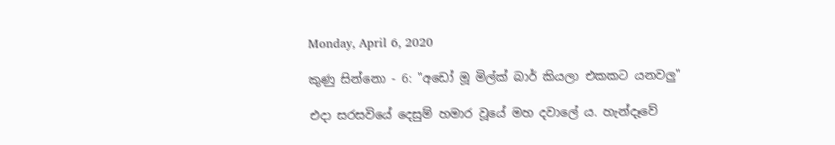Monday, April 6, 2020

කුණු සින්නො - 6: "අඩෝ මූ මිල්ක් බාර් කියලා එකකට යනවලු"

එදා සරසවියේ දෙසුම් හමාර වූයේ මහ දවාලේ ය. හැන්දෑවේ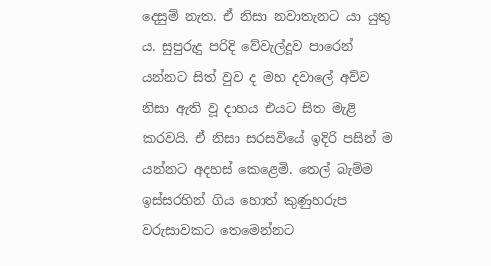දෙසුම් නැත. ඒ නිසා නවාතැනට යා යුතු ය. සුපුරුදු පරිදි වේවැල්දූව පාරෙන් යන්නට සිත් වුව ද මහ දවාලේ අව්ව නිසා ඇති වූ දාහය එයට සිත මැළි කරවයි. ඒ නිසා සරසවියේ ඉදිරි පසින් ම යන්නට අදහස් කෙළෙමි. තෙල් බැම්ම ඉස්සරහින් ගිය හොත් කුණුහරුප වරුසාවකට තෙමෙන්නට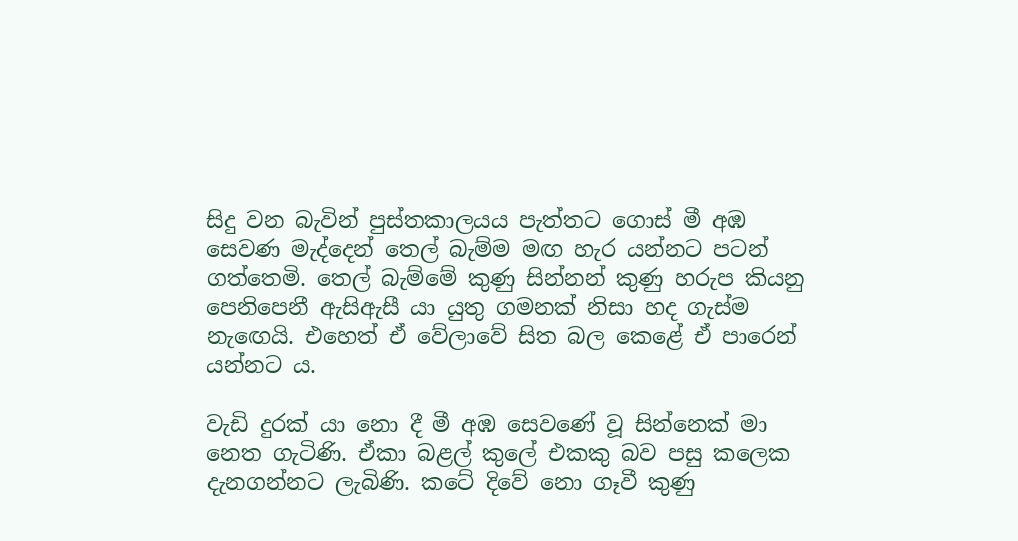සිදු වන බැවින් පුස්තකාලයය පැත්තට ගොස් මී අඹ සෙවණ මැද්දෙන් තෙල් බැම්ම මඟ හැර යන්නට පටන් ගත්තෙමි. තෙල් බැම්මේ කුණු සින්නන් කුණු හරුප කියනු පෙනිපෙනී ඇසිඇසී යා යුතු ගමනක් නිසා හද ගැස්ම නැඟෙයි. එහෙත් ඒ වේලාවේ සිත බල කෙළේ ඒ පාරෙන් යන්නට ය.

වැඩි දුරක් යා නො දී මී අඹ සෙවණේ වූ සින්නෙක් මා නෙත ගැටිණි. ඒකා බළල් කුලේ එකකු බව පසු කලෙක දැනගන්නට ලැබිණි. කටේ දිවේ නො ගෑවී කුණු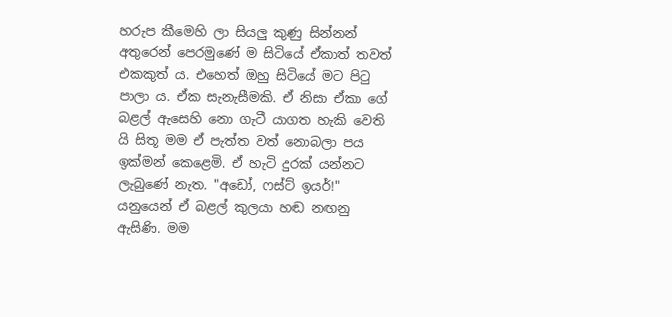හරුප කීමෙහි ලා සියලු කුණු සින්නන් අතුරෙන් පෙරමුණේ ම සිටියේ ඒකාත් තවත් එකකුත් ය. එහෙත් ඔහු සිටියේ මට පිටු පාලා ය. ඒක සැනැසීමකි. ඒ නිසා ඒකා ගේ බළල් ඇසෙහි නො ගැටී යාගත හැකි වෙති යි සිතූ මම ඒ පැත්ත වත් නොබලා පය ඉක්මන් කෙළෙමි. ඒ හැටි දුරක් යන්නට ලැබුණේ නැත. "අඩෝ, ෆස්ට් ඉයර්!" යනුයෙන් ඒ බළල් කුලයා හඬ නඟනු ඇසිණි. මම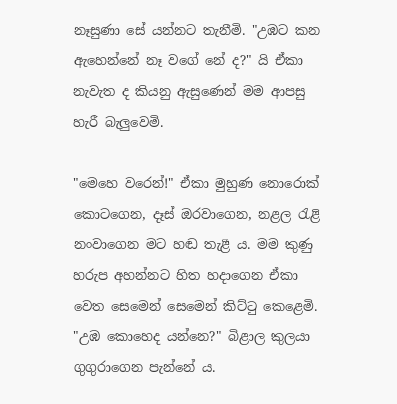නෑසුණා සේ යන්නට තැනීමි. "උඹට කන ඇහෙන්නේ නෑ වගේ නේ ද?" යි ඒකා නැවැත ද කියනු ඇසුණෙන් මම ආපසු හැරී බැලුවෙමි.

"මෙහෙ වරෙන්!" ඒකා මුහුණ නොරොක් කොටගෙන, දෑස් ඔරවාගෙන, නළල රැළි නංවාගෙන මට හඬ තැළී ය. මම කුණු හරුප අහන්නට හිත හදාගෙන ඒකා වෙත සෙමෙන් සෙමෙන් කිට්ටු කෙළෙමි. "උඹ කොහෙද යන්නෙ?" බිළාල කුලයා ගුගුරාගෙන පැන්නේ ය.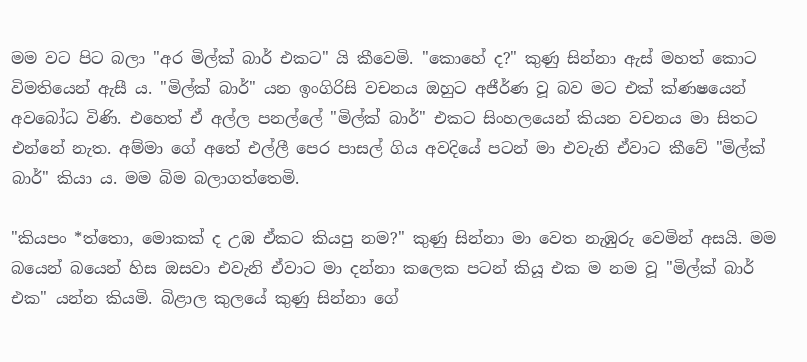මම වට පිට බලා "අර මිල්ක් බාර් එකට" යි කීවෙමි. "කොහේ ද?" කුණු සින්නා ඇස් මහත් කොට විමතියෙන් ඇසී ය. "මිල්ක් බාර්" යන ඉංගිරිසි වචනය ඔහුට අජීර්ණ වූ බව මට එක් ක්ණෂයෙන් අවබෝධ විණි. එහෙත් ඒ අල්ල පනල්ලේ "මිල්ක් බාර්" එකට සිංහලයෙන් කියන වචනය මා සිතට එන්නේ නැත. අම්මා ගේ අතේ එල්ලී පෙර පාසල් ගිය අවදියේ පටන් මා එවැනි ඒවාට කීවේ "මිල්ක් බාර්" කියා ය. මම බිම බලාගත්තෙමි.

"කියපං *ත්තො, මොකක් ද උඹ ඒකට කියපු නම?" කුණු සින්නා මා වෙත නැඹුරු වෙමින් අසයි. මම බයෙන් බයෙන් හිස ඔසවා එවැනි ඒවාට මා දන්නා කලෙක පටන් කියූ එක ම නම වූ "මිල්ක් බාර් එක" යන්න කියමි. බිළාල කුලයේ කුණු සින්නා ගේ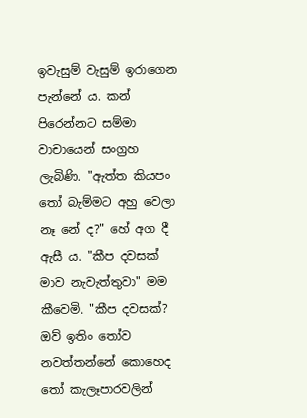ඉවැසුම් වැසුම් ඉරාගෙන පැන්නේ ය. කන් පිරෙන්නට සම්මා වාචායෙන් සංග්‍රහ ලැබිණි. "ඇත්ත කියපං තෝ බැම්මට අහු වෙලා නෑ නේ ද?" හේ අග දී ඇසී ය. "කීප දවසක් මාව නැවැත්තුවා" මම කීවෙමි. "කීප දවසක්? ඔව් ඉතිං තෝව නවත්තන්නේ කොහෙද තෝ කැලෑපාරවලින්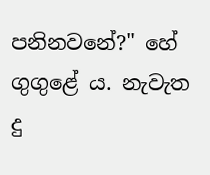පනිනවනේ?" හේ ගුගුළේ ය. නැවැත දු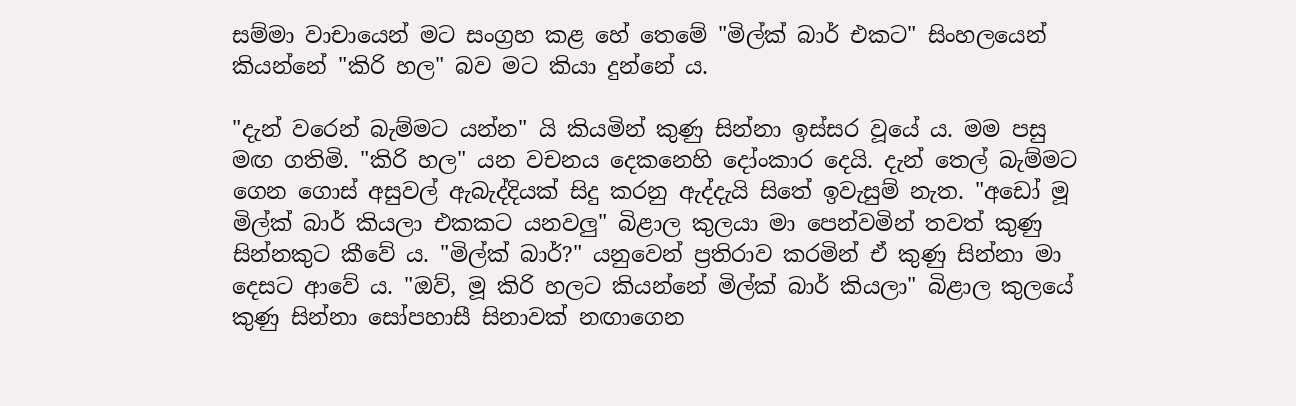සම්මා වාචායෙන් මට සංග්‍රහ කළ හේ තෙමේ "මිල්ක් බාර් එකට" සිංහලයෙන් කියන්නේ "කිරි හල" බව මට කියා දුන්නේ ය.

"දැන් වරෙන් බැම්මට යන්න" යි කියමින් කුණු සින්නා ඉස්සර වූයේ ය. මම පසු මඟ ගතිමි. "කිරි හල" යන වචනය දෙකනෙහි දෝංකාර දෙයි. දැන් තෙල් බැම්මට ගෙන ගොස් අසුවල් ඇබැද්දියක් සිදු කරනු ඇද්දැයි සිතේ ඉවැසුම් නැත. "අඩෝ මූ මිල්ක් බාර් කියලා එකකට යනවලු" බිළාල කුලයා මා පෙන්වමින් තවත් කුණු සින්නකුට කීවේ ය. "මිල්ක් බාර්?" යනුවෙන් ප්‍රතිරාව කරමින් ඒ කුණු සින්නා මා දෙසට ආවේ ය. "ඔව්, මූ කිරි හලට කියන්නේ මිල්ක් බාර් කියලා" බිළාල කුලයේ කුණු සින්නා සෝපහාසී සිනාවක් නඟාගෙන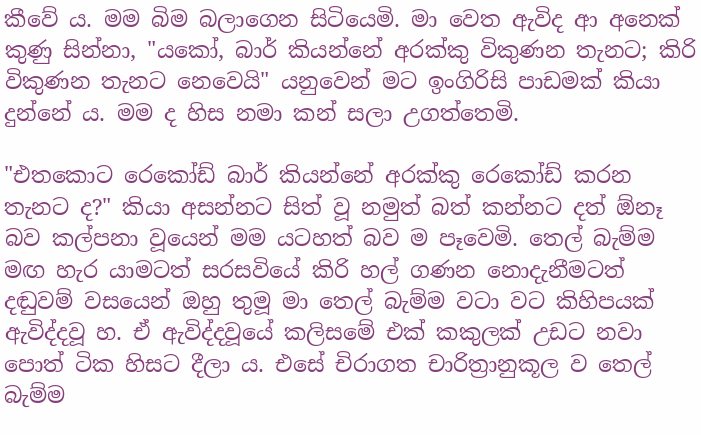කීවේ ය. මම බිම බලාගෙන සිටියෙමි. මා වෙත ඇවිද ආ අනෙක් කුණු සින්නා, "යකෝ, බාර් කියන්නේ අරක්කු විකුණන තැනට; කිරි විකුණන තැනට නෙවෙයි" යනුවෙන් මට ඉංගිරිසි පාඩමක් කියා දුන්නේ ය. මම ද හිස නමා කන් සලා උගත්තෙමි.

"එතකොට රෙකෝඩ් බාර් කියන්නේ අරක්කු රෙකෝඩ් කරන තැනට ද?" කියා අසන්නට සිත් වූ නමුත් බත් කන්නට දත් ඕනෑ බව කල්පනා වූයෙන් මම යටහත් බව ම පෑවෙමි. තෙල් බැම්ම මඟ හැර යාමටත් සරසවියේ කිරි හල් ගණන නොදැනීමටත් දඬුවම් වසයෙන් ඔහු තුමූ මා තෙල් බැම්ම වටා වට කිහිපයක් ඇවිද්දවූ හ. ඒ ඇවිද්දවූයේ කලිසමේ එක් කකුලක් උඩට නවා පොත් ටික හිසට දීලා ය. එසේ චිරාගත චාරිත්‍රානුකූල ව තෙල් බැම්ම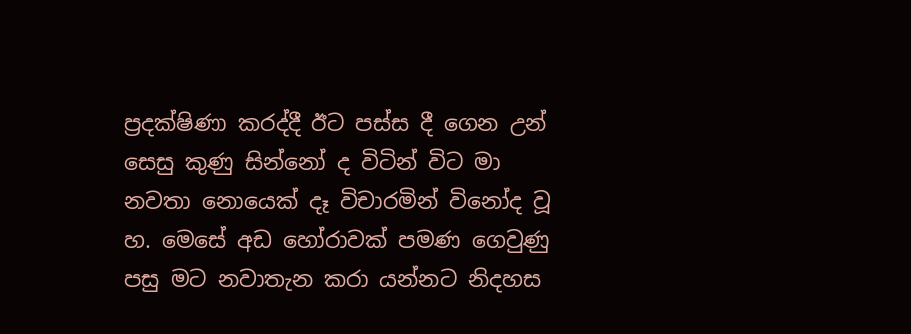ප්‍රදක්ෂිණා කරද්දී ඊට පස්ස දී ගෙන උන් සෙසු කුණු සින්නෝ ද විටින් විට මා නවතා නොයෙක් දෑ විචාරමින් විනෝද වූ හ. මෙසේ අඩ හෝරාවක් පමණ ගෙවුණු පසු මට නවාතැන කරා යන්නට නිදහස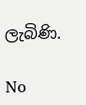ලැබිණි.

No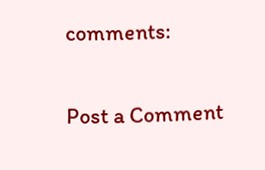comments:

Post a Comment